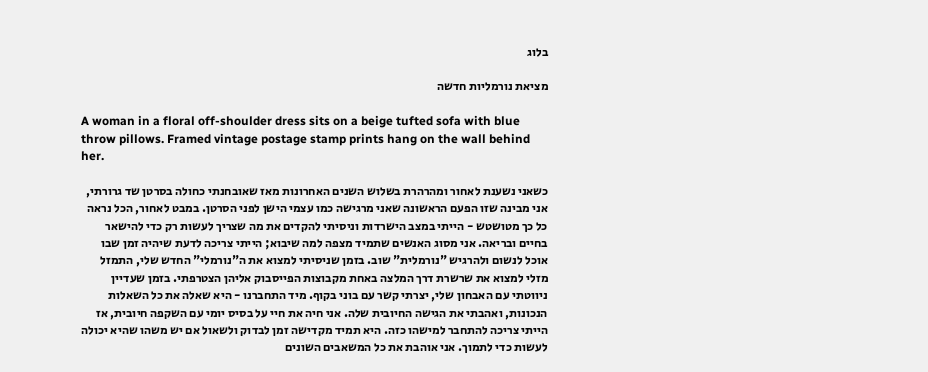בלוג

מציאת נורמליות חדשה

A woman in a floral off-shoulder dress sits on a beige tufted sofa with blue throw pillows. Framed vintage postage stamp prints hang on the wall behind her.

כשאני נשענת לאחור ומהרהרת בשלוש השנים האחרונות מאז שאובחנתי כחולה בסרטן שד גרורתי, אני מבינה שזו הפעם הראשונה שאני מרגישה כמו עצמי הישן לפני הסרטן. במבט לאחור, הכל נראה כל כך מטושטש - הייתי במצב הישרדות וניסיתי להקדים את מה שצריך לעשות רק כדי להישאר בחיים ובריאה. אני מסוג האנשים שתמיד מצפה למה שיבוא; הייתי צריכה לדעת שיהיה זמן שבו אוכל לנשום ולהרגיש "נורמלית" שוב. בזמן שניסיתי למצוא את ה"נורמלי" החדש שלי, התמזל מזלי למצוא את שרשרת דרך המלצה באחת מקבוצות הפייסבוק אליהן הצטרפתי. בזמן שעדיין ניווטתי עם האבחון שלי, יצרתי קשר עם בוני בקוף. מיד התחברנו - היא שאלה את כל השאלות הנכונות, ואהבתי את הגישה החיובית שלה. אני חיה את חיי על בסיס יומי עם השקפה חיובית, אז הייתי צריכה להתחבר למישהו כזה. היא תמיד מקדישה זמן לבדוק ולשאול אם יש משהו שהיא יכולה לעשות כדי לתמוך. אני אוהבת את כל המשאבים השונים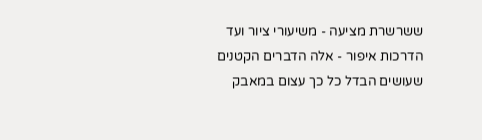ששרשרת מציעה - משיעורי ציור ועד הדרכות איפור - אלה הדברים הקטנים שעושים הבדל כל כך עצום במאבק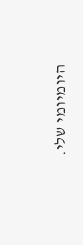היומיומי שלי.